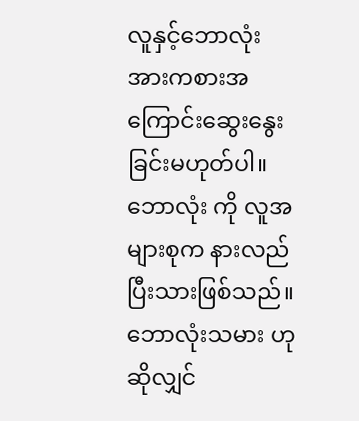လူနှင့်ဘောလုံး အားကစားအကြောင်းဆွေးနွေးခြင်းမဟုတ်ပါ။ ဘောလုံး ကို လူအများစုက နားလည်ပြီးသားဖြစ်သည်။
ဘောလုံးသမား ဟုဆိုလျှင်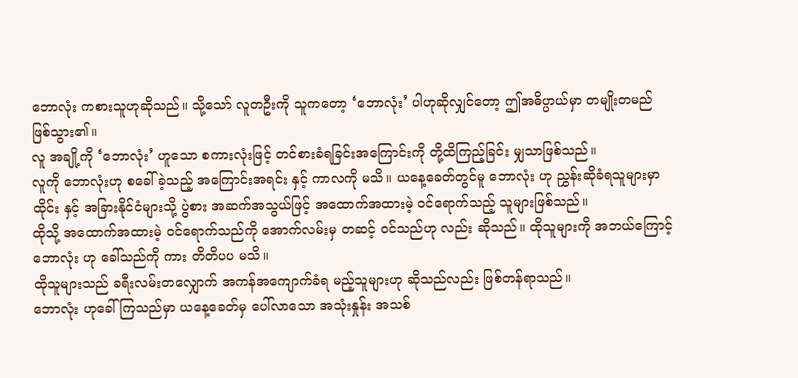ဘောလုံး ကစားသူဟုဆိုသည်။ သို့သော် လူတဦးကို သူကတော့ ‘ဘောလုံး’ ပါဟုဆိုလျှင်တော့ ဤအဓိပ္ပာယ်မှာ တမျိုးတမည် ဖြစ်သွား၏။
လူ အချို့ကို ‘ဘောလုံး’ ဟူသော စကားလုံးဖြင့် တင်စားခံရခြင်းအကြောင်းကို တို့ထိကြည့်ခြင်း မျှသာဖြစ်သည်။
လူကို ဘောလုံးဟု စခေါ် ခဲ့သည့် အကြောင်းအရင်း နှင့် ကာလကို မသိ။ ယနေ့ခေတ်တွင်မူ ဘောလုံး ဟု ညွှန်းဆိုခံရသူများမှာ ထိုင်း နှင့် အခြားနိုင်ငံများသို့ ပွဲစား အဆက်အသွယ်ဖြင့် အထောက်အထားမဲ့ ဝင်ရောက်သည့် သူများဖြစ်သည်။
ထိုသို့ အထောက်အထားမဲ့ ဝင်ရောက်သည်ကို အောက်လမ်းမှ တဆင့် ဝင်သည်ဟု လည်း ဆိုသည်။ ထိုသူများကို အဘယ်ကြောင့် ဘောလုံး ဟု ခေါ်သည်ကို ကား တိတိပပ မသိ။
ထိုသူများသည် ခရီးလမ်းတလျှောက် အကန်အကျောက်ခံရ မည့်သူများဟု ဆိုသည်လည်း ဖြစ်တန်ရာသည်။
ဘောလုံး ဟုခေါ်ကြသည်မှာ ယနေ့ခေတ်မှ ပေါ်လာသော အသုံးနှုန်း အသစ်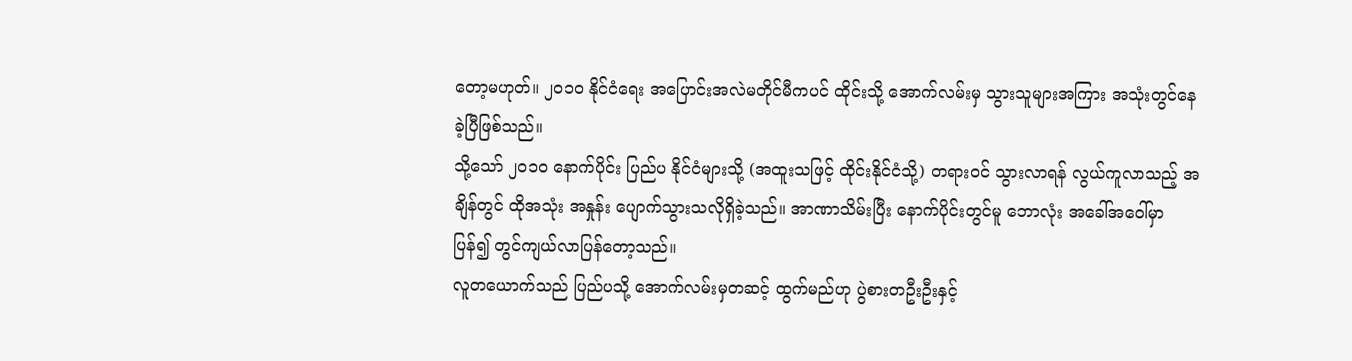တော့မဟုတ်။ ၂၀၁၀ နိုင်ငံရေး အပြောင်းအလဲမတိုင်မီကပင် ထိုင်းသို့ အောက်လမ်းမှ သွားသူများအကြား အသုံးတွင်နေခဲ့ပြီဖြစ်သည်။
သို့သော် ၂၀၁၀ နောက်ပိုင်း ပြည်ပ နိုင်ငံများသို့ (အထူးသဖြင့် ထိုင်းနိုင်ငံသို့) တရားဝင် သွားလာရန် လွယ်ကူလာသည့် အချိန်တွင် ထိုအသုံး အနှုန်း ပျောက်သွားသလိုရှိခဲ့သည်။ အာဏာသိမ်းပြီး နောက်ပိုင်းတွင်မူ ဘောလုံး အခေါ်အဝေါ်မှာ ပြန်၍ တွင်ကျယ်လာပြန်တော့သည်။
လူတယောက်သည် ပြည်ပသို့ အောက်လမ်းမှတဆင့် ထွက်မည်ဟု ပွဲစားတဦးဦးနှင့်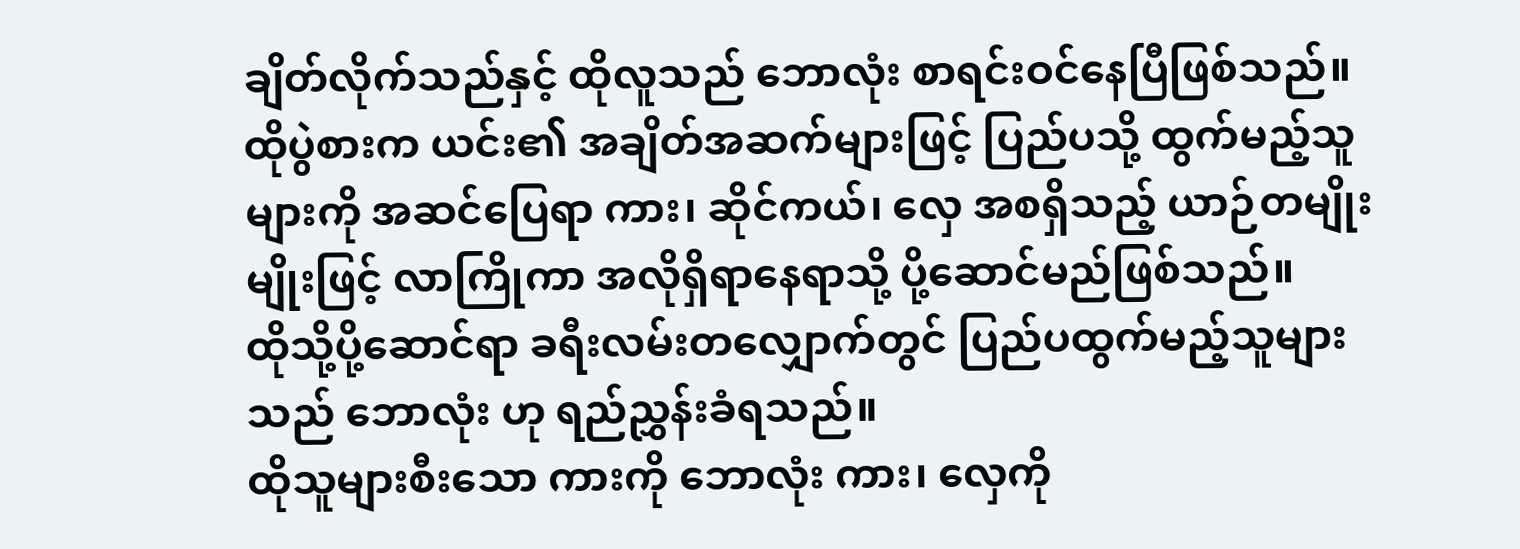ချိတ်လိုက်သည်နှင့် ထိုလူသည် ဘောလုံး စာရင်းဝင်နေပြီဖြစ်သည်။
ထိုပွဲစားက ယင်း၏ အချိတ်အဆက်များဖြင့် ပြည်ပသို့ ထွက်မည့်သူများကို အဆင်ပြေရာ ကား၊ ဆိုင်ကယ်၊ လှေ အစရှိသည့် ယာဉ်တမျိုးမျိုးဖြင့် လာကြိုကာ အလိုရှိရာနေရာသို့ ပို့ဆောင်မည်ဖြစ်သည်။
ထိုသို့ပို့ဆောင်ရာ ခရီးလမ်းတလျှောက်တွင် ပြည်ပထွက်မည့်သူများသည် ဘောလုံး ဟု ရည်ညွှန်းခံရသည်။
ထိုသူများစီးသော ကားကို ဘောလုံး ကား၊ လှေကို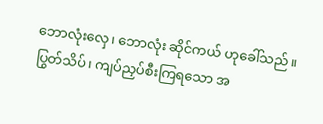ဘောလုံးလှေ၊ ဘောလုံး ဆိုင်ကယ် ဟုခေါ်သည်။ ပြွတ်သိပ်၊ ကျပ်ညှပ်စီးကြရသော အ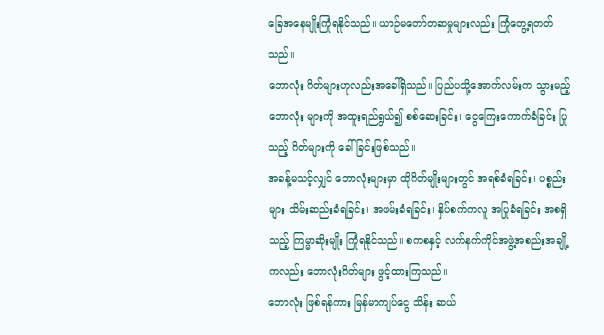ခြေအနေမျိုးကြုံရနိုင်သည်။ ယာဉ်မတော်တဆမှုများလည်း ကြုံတွေ့ရတတ်သည်။
ဘောလုံး ဂိတ်များဟုလည်းအခေါ်ရှိသည်။ ပြည်ပသို့အောက်လမ်းက သွားမည့် ဘောလုံး များကို အထူးရည်ရွယ်၍ စစ်ဆေးခြင်း၊ ငွေကြေးကောက်ခံခြင်း ပြုသည့် ဂိတ်များကို ခေါ်ခြင်းဖြစ်သည်။
အခန့်မသင့်လျှင် ဘောလုံးများမှာ ထိုဂိတ်မျိုးများတွင် အရစ်ခံရခြင်း၊ ပစ္စည်းများ သိမ်းဆည်းခံရခြင်း၊ အဖမ်းခံရခြင်း၊ နှိပ်စက်ကလူ အပြုခံရခြင်း အစရှိသည့် ကြမ္မာဆိုးမျိုး ကြုံရနိုင်သည်။ စကစနှင့် လက်နက်ကိုင်အဖွဲ့အစည်းအချို့ ကလည်း ဘောလုံးဂိတ်များ ဖွင့်ထားကြသည်။
ဘောလုံး ဖြစ်ရန်ကား မြန်မာကျပ်ငွေ သိန်း ဆယ်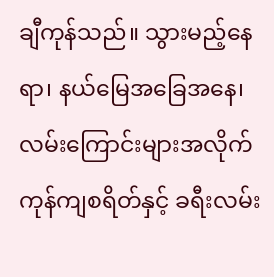ချီကုန်သည်။ သွားမည့်နေရာ၊ နယ်မြေအခြေအနေ၊ လမ်းကြောင်းများအလိုက် ကုန်ကျစရိတ်နှင့် ခရီးလမ်း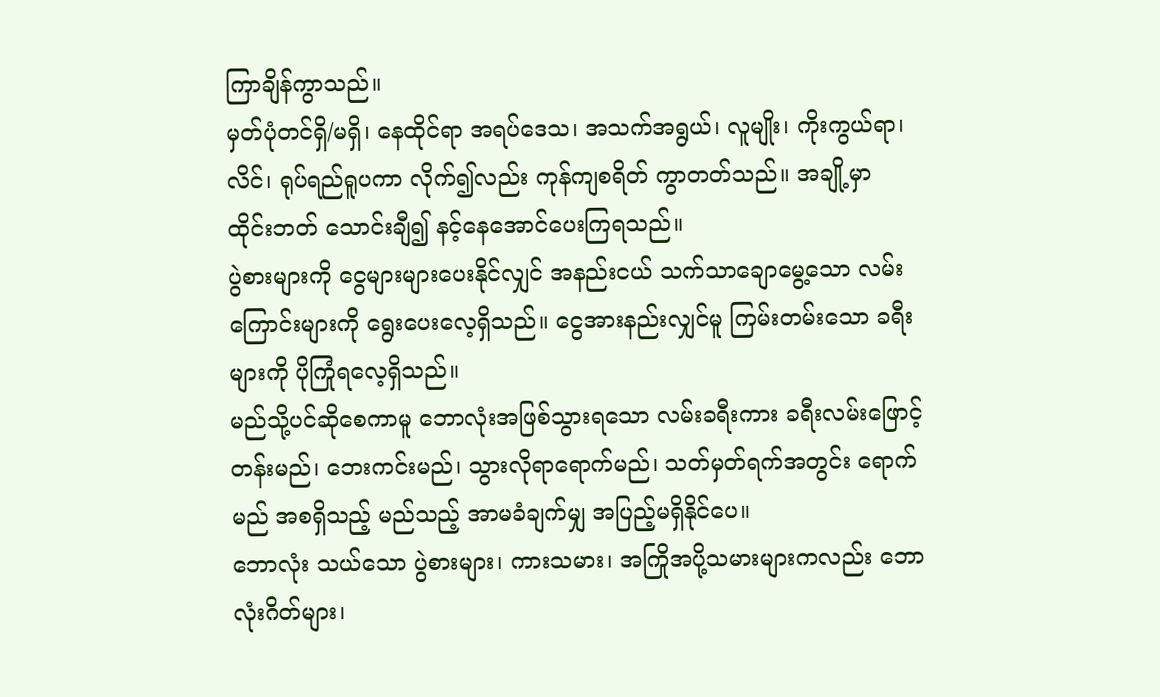ကြာချိန်ကွာသည်။
မှတ်ပုံတင်ရှိ/မရှိ၊ နေထိုင်ရာ အရပ်ဒေသ၊ အသက်အရွယ်၊ လူမျိုး၊ ကိုးကွယ်ရာ၊ လိင်၊ ရုပ်ရည်ရူပကာ လိုက်၍လည်း ကုန်ကျစရိတ် ကွာတတ်သည်။ အချို့မှာ ထိုင်းဘတ် သောင်းချီ၍ နင့်နေအောင်ပေးကြရသည်။
ပွဲစားများကို ငွေများများပေးနိုင်လျှင် အနည်းငယ် သက်သာချောမွေ့သော လမ်းကြောင်းများကို ရွေးပေးလေ့ရှိသည်။ ငွေအားနည်းလျှင်မူ ကြမ်းတမ်းသော ခရီးများကို ပိုကြုံရလေ့ရှိသည်။
မည်သို့ပင်ဆိုစေကာမူ ဘောလုံးအဖြစ်သွားရသော လမ်းခရီးကား ခရီးလမ်းဖြောင့်တန်းမည်၊ ဘေးကင်းမည်၊ သွားလိုရာရောက်မည်၊ သတ်မှတ်ရက်အတွင်း ရောက်မည် အစရှိသည့် မည်သည့် အာမခံချက်မျှ အပြည့်မရှိနိုင်ပေ။
ဘောလုံး သယ်သော ပွဲစားများ၊ ကားသမား၊ အကြိုအပို့သမားများကလည်း ဘောလုံးဂိတ်များ၊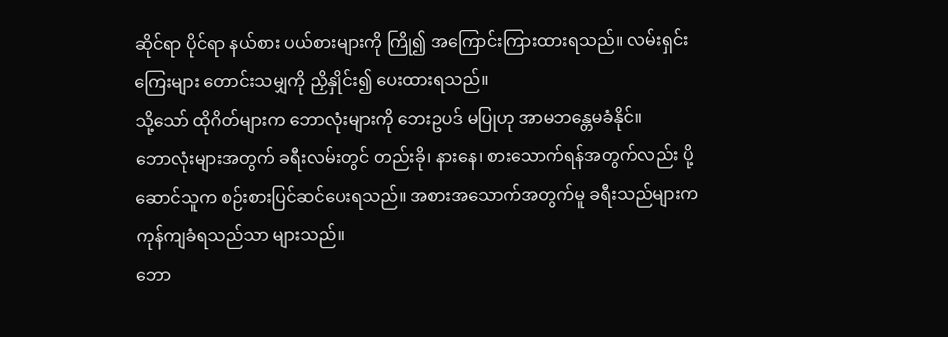ဆိုင်ရာ ပိုင်ရာ နယ်စား ပယ်စားများကို ကြို၍ အကြောင်းကြားထားရသည်။ လမ်းရှင်းကြေးများ တောင်းသမျှကို ညှိနှိုင်း၍ ပေးထားရသည်။
သို့သော် ထိုဂိတ်များက ဘောလုံးများကို ဘေးဥပဒ် မပြုဟု အာမဘန္တေမခံနိုင်။
ဘောလုံးများအတွက် ခရီးလမ်းတွင် တည်းခို၊ နားနေ၊ စားသောက်ရန်အတွက်လည်း ပို့ဆောင်သူက စဉ်းစားပြင်ဆင်ပေးရသည်။ အစားအသောက်အတွက်မူ ခရီးသည်များက ကုန်ကျခံရသည်သာ များသည်။
ဘော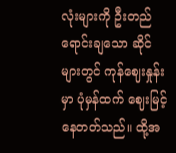လုံးများကို ဦးတည်ရောင်းချသော ဆိုင်များတွင် ကုန်ဈေးနှုန်းမှာ ပုံမှန်ထက် ဈေးမြင့်နေတတ်သည်။ ထို့အ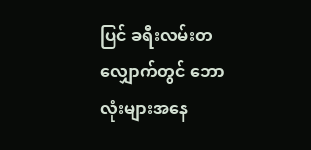ပြင် ခရီးလမ်းတလျှောက်တွင် ဘောလုံးများအနေ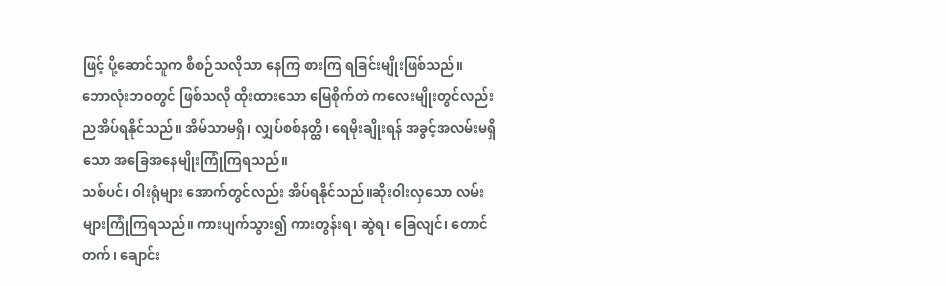ဖြင့် ပို့ဆောင်သူက စီစဉ်သလိုသာ နေကြ စားကြ ရခြင်းမျိုးဖြစ်သည်။
ဘောလုံးဘဝတွင် ဖြစ်သလို ထိုးထားသော မြေစိုက်တဲ ကလေးမျိုးတွင်လည်း ညအိပ်ရနိုင်သည်။ အိမ်သာမရှိ၊ လျှပ်စစ်နတ္ထိ၊ ရေမိုးချိုးရန် အခွင့်အလမ်းမရှိ သော အခြေအနေမျိုးကြုံကြရသည်။
သစ်ပင်၊ ဝါးရုံများ အောက်တွင်လည်း အိပ်ရနိုင်သည်။ဆိုးဝါးလှသော လမ်းများကြုံကြရသည်။ ကားပျက်သွား၍ ကားတွန်းရ၊ ဆွဲရ၊ ခြေလျင်၊ တောင်တက်၊ ချောင်း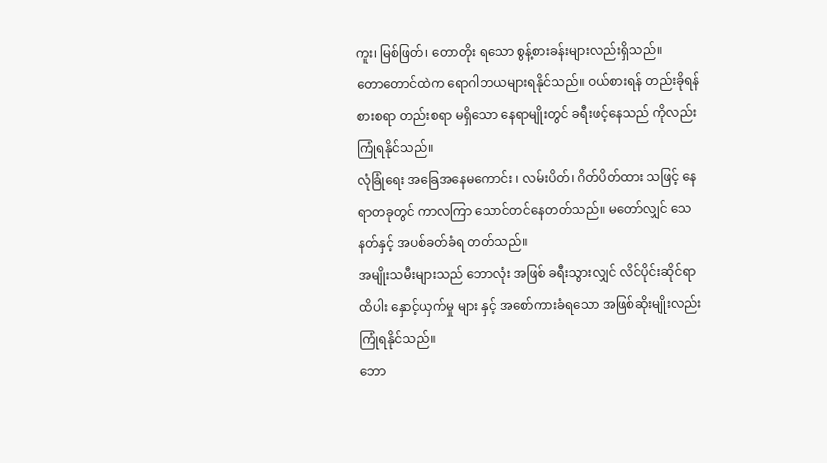ကူး၊ မြစ်ဖြတ်၊ တောတိုး ရသော စွန့်စားခန်းများလည်းရှိသည်။
တောတောင်ထဲက ရောဂါဘယများရနိုင်သည်။ ဝယ်စားရန် တည်းခိုရန် စားစရာ တည်းစရာ မရှိသော နေရာမျိုးတွင် ခရီးဖင့်နေသည် ကိုလည်း ကြုံရနိုင်သည်။
လုံခြုံရေး အခြေအနေမကောင်း ၊ လမ်းပိတ်၊ ဂိတ်ပိတ်ထား သဖြင့် နေရာတခုတွင် ကာလကြာ သောင်တင်နေတတ်သည်။ မတော်လျှင် သေနတ်နှင့် အပစ်ခတ်ခံရ တတ်သည်။
အမျိုးသမီးများသည် ဘောလုံး အဖြစ် ခရီးသွားလျှင် လိင်ပိုင်းဆိုင်ရာ ထိပါး နှောင့်ယှက်မှု များ နှင့် အစော်ကားခံရသော အဖြစ်ဆိုးမျိုးလည်း ကြုံရနိုင်သည်။
ဘော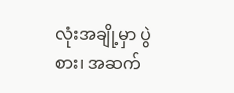လုံးအချို့မှာ ပွဲစား၊ အဆက်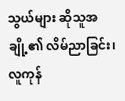သွယ်များ ဆိုသူအချို့၏ လိမ်ညာခြင်း၊ လူကုန်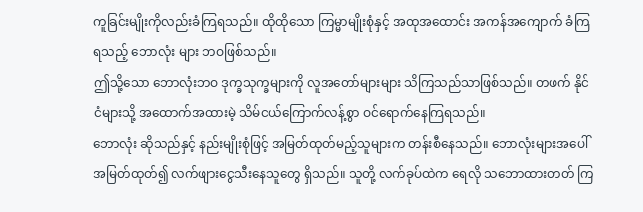ကူခြင်းမျိုးကိုလည်းခံကြရသည်။ ထိုထိုသော ကြမ္မာမျိုးစုံနှင့် အထုအထောင်း အကန်အကျောက် ခံကြရသည့် ဘောလုံး များ ဘဝဖြစ်သည်။
ဤသို့သော ဘောလုံးဘဝ ဒုက္ခသုက္ခများကို လူအတော်များများ သိကြသည်သာဖြစ်သည်။ တဖက် နိုင်ငံများသို့ အထောက်အထားမဲ့ သိမ်ငယ်ကြောက်လန့်စွာ ဝင်ရောက်နေကြရသည်။
ဘောလုံး ဆိုသည်နှင့် နည်းမျိုးစုံဖြင့် အမြတ်ထုတ်မည့်သူများက တန်းစီနေသည်။ ဘောလုံးများအပေါ် အမြတ်ထုတ်၍ လက်ဖျားငွေသီးနေသူတွေ ရှိသည်။ သူတို့ လက်ခုပ်ထဲက ရေလို သဘောထားတတ် ကြ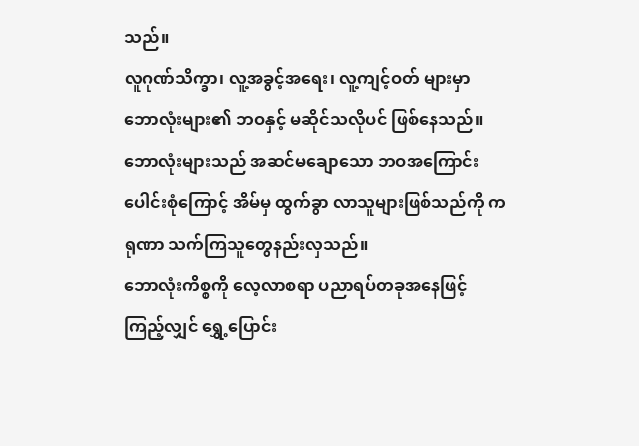သည်။
လူဂုဏ်သိက္ခာ၊ လူ့အခွင့်အရေး၊ လူ့ကျင့်ဝတ် များမှာ ဘောလုံးများ၏ ဘဝနှင့် မဆိုင်သလိုပင် ဖြစ်နေသည်။ ဘောလုံးများသည် အဆင်မချောသော ဘဝအကြောင်းပေါင်းစုံကြောင့် အိမ်မှ ထွက်ခွာ လာသူများဖြစ်သည်ကို ကရုဏာ သက်ကြသူတွေနည်းလှသည်။
ဘောလုံးကိစ္စကို လေ့လာစရာ ပညာရပ်တခုအနေဖြင့် ကြည့်လျှင် ရွှေ့ပြောင်း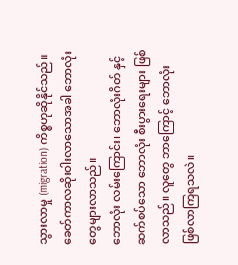သွားလာမှု (migration) ကိစ္စဟုဆိုနိုင်သည်။ ခေတ်ကာလဆိုးဝါးလာသောအခါ ဘောလုံးတွေများလာသည်။
ဘောလုံး လမ်းကြောင်း၊ ဘောလုံးဂိတ် နှင့် ဆက်စပ်သော ဘောလုံး စီးပွားရေးများ ဖြစ်လာသည်။ လူတွေ ဘာကြောင့် ဘောလုံး ဖြစ်လာကြရသလဲ။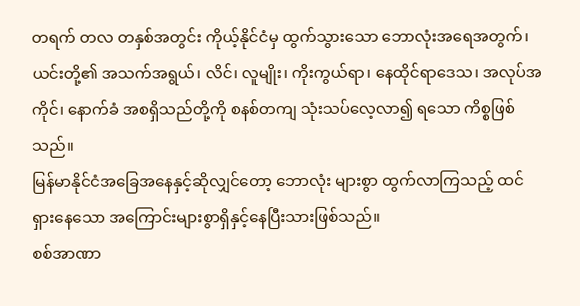တရက် တလ တနှစ်အတွင်း ကိုယ့်နိုင်ငံမှ ထွက်သွားသော ဘောလုံးအရေအတွက်၊ ယင်းတို့၏ အသက်အရွယ်၊ လိင်၊ လူမျိုး၊ ကိုးကွယ်ရာ၊ နေထိုင်ရာဒေသ၊ အလုပ်အကိုင်၊ နောက်ခံ အစရှိသည်တို့ကို စနစ်တကျ သုံးသပ်လေ့လာ၍ ရသော ကိစ္စဖြစ်သည်။
မြန်မာနိုင်ငံအခြေအနေနှင့်ဆိုလျှင်တော့ ဘောလုံး များစွာ ထွက်လာကြသည့် ထင်ရှားနေသော အကြောင်းများစွာရှိနှင့်နေပြီးသားဖြစ်သည်။
စစ်အာဏာ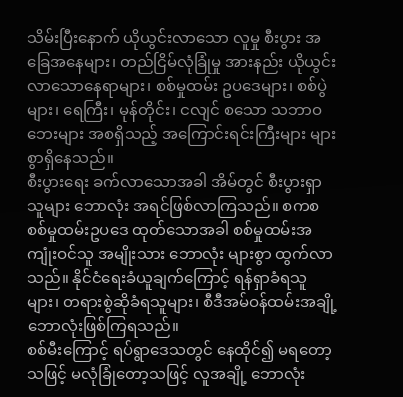သိမ်းပြီးနောက် ယိုယွင်းလာသော လူမှု စီးပွား အခြေအနေများ၊ တည်ငြိမ်လုံခြုံမှု အားနည်း ယိုယွင်းလာသောနေရာများ၊ စစ်မှုထမ်း ဥပဒေများ၊ စစ်ပွဲများ၊ ရေကြီး၊ မုန်တိုင်း၊ ငလျင် စသော သဘာဝဘေးများ အစရှိသည့် အကြောင်းရင်းကြီးများ များစွာရှိနေသည်။
စီးပွားရေး ခက်လာသောအခါ အိမ်တွင် စီးပွားရှာသူများ ဘောလုံး အရင်ဖြစ်လာကြသည်။ စကစ စစ်မှုထမ်းဥပဒေ ထုတ်သောအခါ စစ်မှုထမ်းအကျုံးဝင်သူ အမျိုးသား ဘောလုံး များစွာ ထွက်လာသည်။ နိုင်ငံရေးခံယူချက်ကြောင့် ရန်ရှာခံရသူများ၊ တရားစွဲဆိုခံရသူများ၊ စီဒီအမ်ဝန်ထမ်းအချို့ ဘောလုံးဖြစ်ကြရသည်။
စစ်မီးကြောင့် ရပ်ရွာဒေသတွင် နေထိုင်၍ မရတော့ သဖြင့် မလုံခြုံတော့သဖြင့် လူအချို့ ဘောလုံး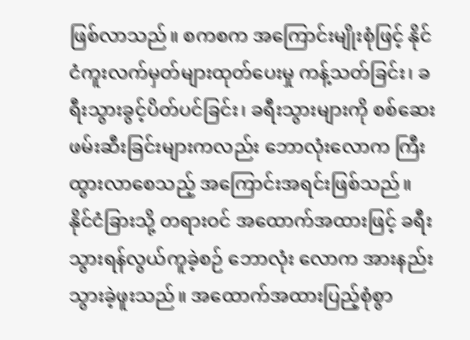ဖြစ်လာသည်။ စကစက အကြောင်းမျိုးစုံဖြင့် နိုင်ငံကူးလက်မှတ်များထုတ်ပေးမှု ကန့်သတ်ခြင်း၊ ခရီးသွားခွင့်ပိတ်ပင်ခြင်း၊ ခရီးသွားများကို စစ်ဆေး ဖမ်းဆီးခြင်းများကလည်း ဘောလုံးလောက ကြီးထွားလာစေသည့် အကြောင်းအရင်းဖြစ်သည်။
နိုင်ငံခြားသို့ တရားဝင် အထောက်အထားဖြင့် ခရီးသွားရန်လွယ်ကူခဲ့စဉ် ဘောလုံး လောက အားနည်းသွားခဲ့ဖူးသည်။ အထောက်အထားပြည့်စုံစွာ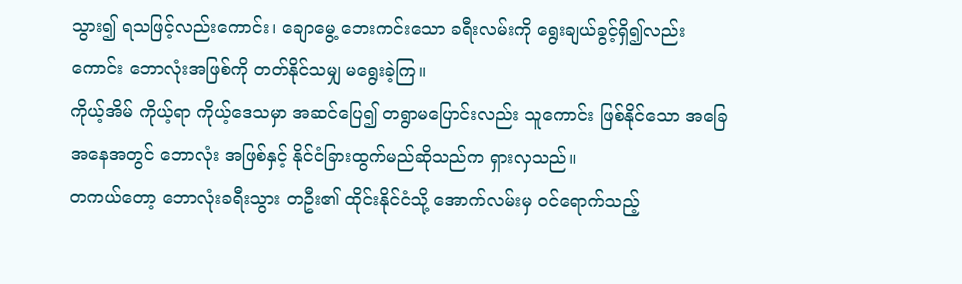သွား၍ ရသဖြင့်လည်းကောင်း၊ ချောမွေ့ ဘေးကင်းသော ခရီးလမ်းကို ရွေးချယ်ခွင့်ရှိ၍လည်းကောင်း ဘောလုံးအဖြစ်ကို တတ်နိုင်သမျှ မရွေးခဲ့ကြ။
ကိုယ့်အိမ် ကိုယ့်ရာ ကိုယ့်ဒေသမှာ အဆင်ပြေ၍ တရွာမပြောင်းလည်း သူကောင်း ဖြစ်နိုင်သော အခြေအနေအတွင် ဘောလုံး အဖြစ်နှင့် နိုင်ငံခြားထွက်မည်ဆိုသည်က ရှားလှသည်။
တကယ်တော့ ဘောလုံးခရီးသွား တဦး၏ ထိုင်းနိုင်ငံသို့ အောက်လမ်းမှ ဝင်ရောက်သည့်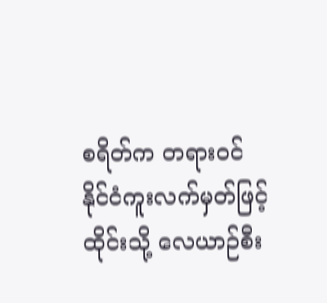စရိတ်က တရားဝင် နိုင်ငံကူးလက်မှတ်ဖြင့် ထိုင်းသို့ လေယာဉ်စီး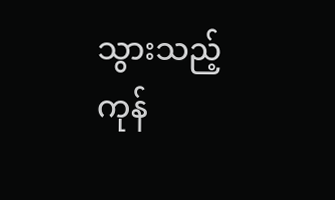သွားသည့် ကုန်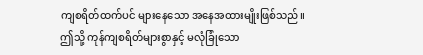ကျစရိတ်ထက်ပင် များနေသော အနေအထားမျိုးဖြစ်သည်။
ဤသို့ ကုန်ကျစရိတ်များစွာနှင့် မလုံခြုံသော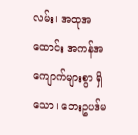လမ်း၊ အထုအထောင်း အကန်အကျောက်များစွာ ရှိသော၊ ဘေးဥပဒ်မ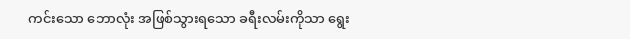ကင်းသော ဘောလုံး အဖြစ်သွားရသော ခရီးလမ်းကိုသာ ရွေး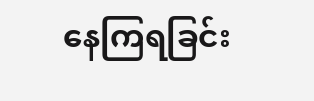နေကြရခြင်း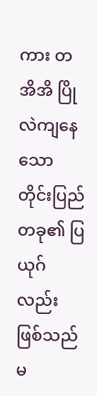ကား တအိအိ ပြိုလဲကျနေသော တိုင်းပြည်တခု၏ ပြယုဂ်လည်း ဖြစ်သည်မ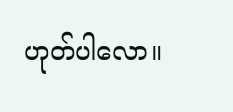ဟုတ်ပါလော။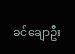ခင်ချောဦး